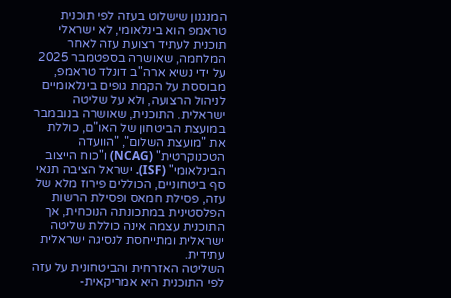המנגנון שישלוט בעזה לפי תוכנית טראמפ הוא בינלאומי, לא ישראלי
תוכנית לעתיד רצועת עזה לאחר המלחמה, שאושרה בספטמבר 2025 על ידי נשיא ארה"ב דונלד טראמפ, מבוססת על הקמת גופים בינלאומיים לניהול הרצועה, ולא על שליטה ישראלית. התוכנית, שאושרה בנובמבר במועצת הביטחון של האו"ם, כוללת את "מועצת השלום", "הוועדה הטכנוקרטית" (NCAG) ו"כוח הייצוב הבינלאומי" (ISF). ישראל הציבה תנאי סף ביטחוניים, הכוללים פירוז מלא של עזה, פסילת חמאס ופסילת הרשות הפלסטינית במתכונתה הנוכחית, אך התוכנית עצמה אינה כוללת שליטה ישראלית ומתייחסת לנסיגה ישראלית עתידית.
השליטה האזרחית והביטחונית על עזה לפי התוכנית היא אמריקאית-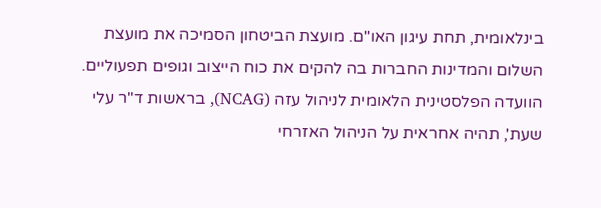בינלאומית, תחת עיגון האו"ם. מועצת הביטחון הסמיכה את מועצת השלום והמדינות החברות בה להקים את כוח הייצוב וגופים תפעוליים. הוועדה הפלסטינית הלאומית לניהול עזה (NCAG), בראשות ד"ר עלי שעת', תהיה אחראית על הניהול האזרחי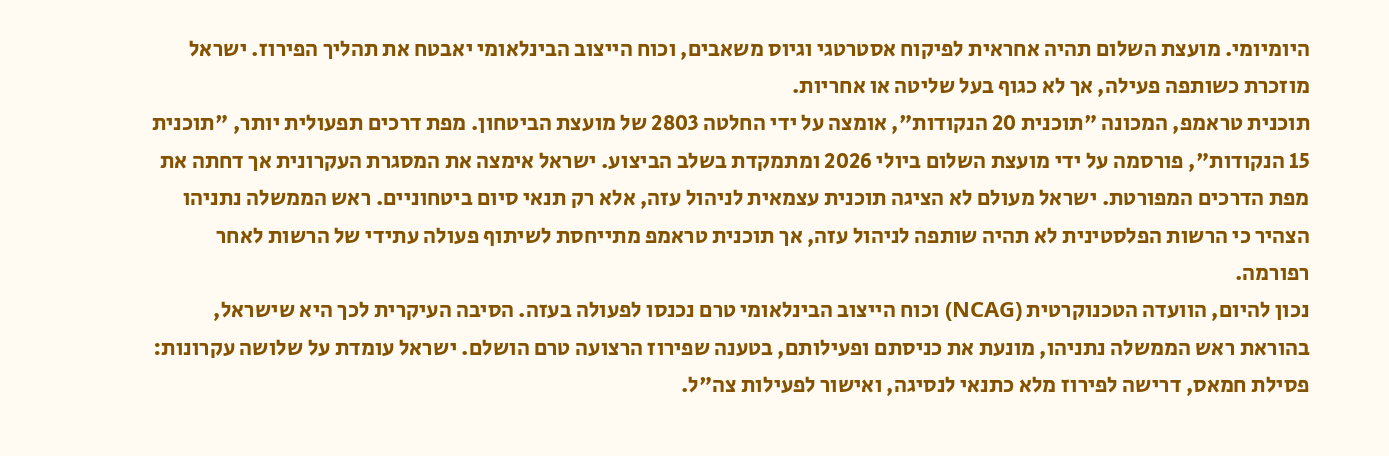היומיומי. מועצת השלום תהיה אחראית לפיקוח אסטרטגי וגיוס משאבים, וכוח הייצוב הבינלאומי יאבטח את תהליך הפירוז. ישראל מוזכרת כשותפה פעילה, אך לא כגוף בעל שליטה או אחריות.
תוכנית טראמפ, המכונה "תוכנית 20 הנקודות", אומצה על ידי החלטה 2803 של מועצת הביטחון. מפת דרכים תפעולית יותר, "תוכנית 15 הנקודות", פורסמה על ידי מועצת השלום ביולי 2026 ומתמקדת בשלב הביצוע. ישראל אימצה את המסגרת העקרונית אך דחתה את מפת הדרכים המפורטת. ישראל מעולם לא הציגה תוכנית עצמאית לניהול עזה, אלא רק תנאי סיום ביטחוניים. ראש הממשלה נתניהו הצהיר כי הרשות הפלסטינית לא תהיה שותפה לניהול עזה, אך תוכנית טראמפ מתייחסת לשיתוף פעולה עתידי של הרשות לאחר רפורמה.
נכון להיום, הוועדה הטכנוקרטית (NCAG) וכוח הייצוב הבינלאומי טרם נכנסו לפעולה בעזה. הסיבה העיקרית לכך היא שישראל, בהוראת ראש הממשלה נתניהו, מונעת את כניסתם ופעילותם, בטענה שפירוז הרצועה טרם הושלם. ישראל עומדת על שלושה עקרונות: פסילת חמאס, דרישה לפירוז מלא כתנאי לנסיגה, ואישור לפעילות צה"ל.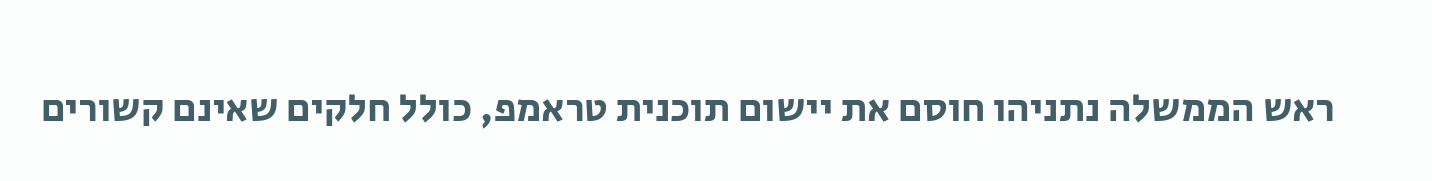ראש הממשלה נתניהו חוסם את יישום תוכנית טראמפ, כולל חלקים שאינם קשורים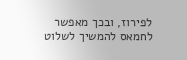לפירוז, ובכך מאפשר לחמאס להמשיך לשלוט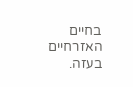בחיים האזרחיים בעזה.